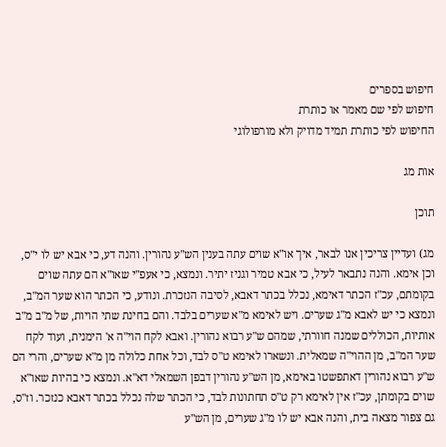חיפוש בספרים
חיפוש לפי שם מאמר או כותרת
החיפוש לפי כותרת תמיד מדויק ולא מורפולוגי

אות מג

תוכן

מג) ועדיין צריכין אנו לבאר, איך או"א שוים עתה בענין הש"ע נהורין. והנה דע, כי אבא יש לו י"ס, וכן אימא. והנה נתבאר לעיל, כי אבא טמיר וגניז יתיר. ונמצא, כי אעפ"י שאו"א הם עתה שוים בקומתם, עכ"ז הכתר דאימא, נכלל בכתר דאבא, לסיבה הנזכרת. ונודע, כי הכתר הוא שער המ"ב, ונמצא כי יש לאבא מ"ג שערים. ויש לאימא מ"א שערים בלבד. והם בחינת שתי הויות, של מ"ב מ"ב אותיות, הכוללים שמנה חוורתי, שמהם ש"ע רבוא נהורין. ואבא לקח הוי"ה א' הימנית, ועוד לקח שער המ"ב, מן ההוי"ה שמאלית. ונשארו לאימא ט"ס לבד, וכל אחת כלולה מן מ"א שערים, והרי הם ש"ע רבוא נהורין דאתפשטו באימא, מן הש"ע נהורין דבפן השמאלי דא"א. ונמצא כי בהיות שאו"א שוים בקומתן, עכ"ז אין לאימא רק ט"ס תחתונות לבד, כי הכתר שלה נכלל בכתר דאבא כנזכר. וז"ס, גם צפור מצאה בית, והנה אבא יש לו מ"ג שערים, מן הש"ע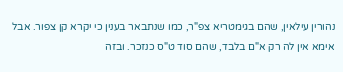נהורין עילאין, שהם בגימטריא צפ"ר, כמו שנתבאר בענין כי יקרא קן צפור. אבל אימא אין לה רק א"ם בלבד, שהם סוד ט"ס כנזכר. ובזה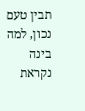תבין טעם נכון, למה בינה נקראת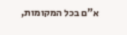א"ם בכל המקומות,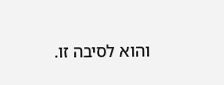והוא לסיבה זו.